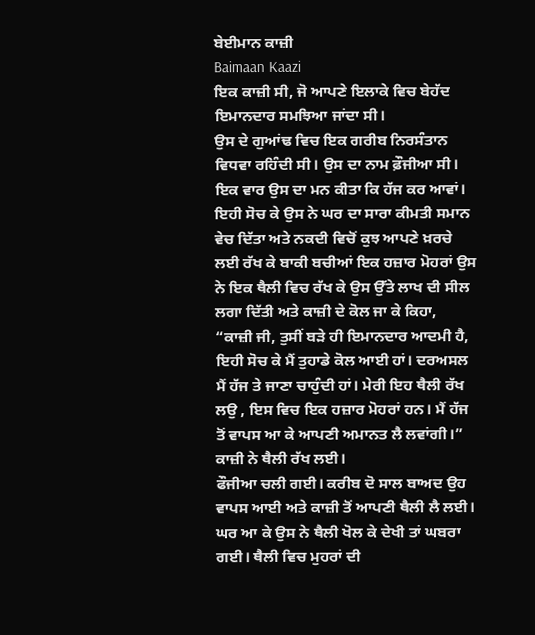ਬੇਈਮਾਨ ਕਾਜ਼ੀ
Baimaan Kaazi
ਇਕ ਕਾਜ਼ੀ ਸੀ, ਜੋ ਆਪਣੇ ਇਲਾਕੇ ਵਿਚ ਬੇਹੱਦ ਇਮਾਨਦਾਰ ਸਮਝਿਆ ਜਾਂਦਾ ਸੀ।
ਉਸ ਦੇ ਗੁਆਂਢ ਵਿਚ ਇਕ ਗਰੀਬ ਨਿਰਸੰਤਾਨ ਵਿਧਵਾ ਰਹਿੰਦੀ ਸੀ। ਉਸ ਦਾ ਨਾਮ ਫ਼ੌਜੀਆ ਸੀ। ਇਕ ਵਾਰ ਉਸ ਦਾ ਮਨ ਕੀਤਾ ਕਿ ਹੱਜ ਕਰ ਆਵਾਂ। ਇਹੀ ਸੋਚ ਕੇ ਉਸ ਨੇ ਘਰ ਦਾ ਸਾਰਾ ਕੀਮਤੀ ਸਮਾਨ ਵੇਚ ਦਿੱਤਾ ਅਤੇ ਨਕਦੀ ਵਿਚੋਂ ਕੁਝ ਆਪਣੇ ਖ਼ਰਚੇ ਲਈ ਰੱਖ ਕੇ ਬਾਕੀ ਬਚੀਆਂ ਇਕ ਹਜ਼ਾਰ ਮੋਹਰਾਂ ਉਸ ਨੇ ਇਕ ਥੈਲੀ ਵਿਚ ਰੱਖ ਕੇ ਉਸ ਉੱਤੇ ਲਾਖ ਦੀ ਸੀਲ ਲਗਾ ਦਿੱਤੀ ਅਤੇ ਕਾਜ਼ੀ ਦੇ ਕੋਲ ਜਾ ਕੇ ਕਿਹਾ, “ਕਾਜ਼ੀ ਜੀ, ਤੁਸੀਂ ਬੜੇ ਹੀ ਇਮਾਨਦਾਰ ਆਦਮੀ ਹੈ, ਇਹੀ ਸੋਚ ਕੇ ਮੈਂ ਤੁਹਾਡੇ ਕੋਲ ਆਈ ਹਾਂ। ਦਰਅਸਲ ਮੈਂ ਹੱਜ ਤੇ ਜਾਣਾ ਚਾਹੁੰਦੀ ਹਾਂ। ਮੇਰੀ ਇਹ ਥੈਲੀ ਰੱਖ ਲਉ , ਇਸ ਵਿਚ ਇਕ ਹਜ਼ਾਰ ਮੋਹਰਾਂ ਹਨ। ਮੈਂ ਹੱਜ ਤੋਂ ਵਾਪਸ ਆ ਕੇ ਆਪਣੀ ਅਮਾਨਤ ਲੈ ਲਵਾਂਗੀ।”
ਕਾਜ਼ੀ ਨੇ ਥੈਲੀ ਰੱਖ ਲਈ।
ਫੌਜੀਆ ਚਲੀ ਗਈ। ਕਰੀਬ ਦੋ ਸਾਲ ਬਾਅਦ ਉਹ ਵਾਪਸ ਆਈ ਅਤੇ ਕਾਜ਼ੀ ਤੋਂ ਆਪਣੀ ਥੈਲੀ ਲੈ ਲਈ। ਘਰ ਆ ਕੇ ਉਸ ਨੇ ਥੈਲੀ ਖੋਲ ਕੇ ਦੇਖੀ ਤਾਂ ਘਬਰਾ ਗਈ। ਥੈਲੀ ਵਿਚ ਮੁਹਰਾਂ ਦੀ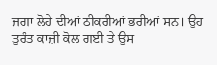ਜਗਾ ਲੋਹੇ ਦੀਆਂ ਠੀਕਰੀਆਂ ਭਰੀਆਂ ਸਨ। ਉਹ ਤੁਰੰਤ ਕਾਜ਼ੀ ਕੋਲ ਗਈ ਤੇ ਉਸ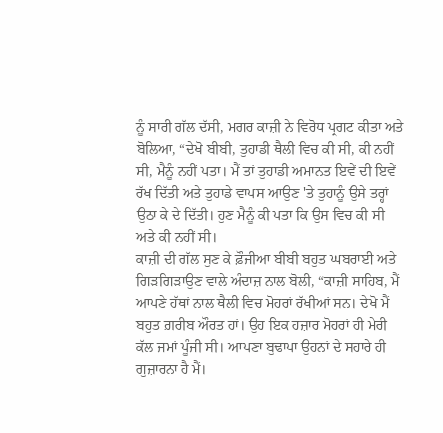ਨੂੰ ਸਾਰੀ ਗੱਲ ਦੱਸੀ, ਮਗਰ ਕਾਜ਼ੀ ਨੇ ਵਿਰੋਧ ਪ੍ਰਗਟ ਕੀਤਾ ਅਤੇ ਬੋਲਿਆ, “ਦੇਖੋ ਬੀਬੀ, ਤੁਹਾਡੀ ਥੈਲੀ ਵਿਚ ਕੀ ਸੀ, ਕੀ ਨਹੀਂ ਸੀ, ਮੈਨੂੰ ਨਹੀਂ ਪਤਾ। ਮੈਂ ਤਾਂ ਤੁਹਾਡੀ ਅਮਾਨਤ ਇਵੇਂ ਦੀ ਇਵੇਂ ਰੱਖ ਦਿੱਤੀ ਅਤੇ ਤੁਹਾਡੇ ਵਾਪਸ ਆਉਣ 'ਤੇ ਤੁਹਾਨੂੰ ਉਸੇ ਤਰ੍ਹਾਂ ਉਠਾ ਕੇ ਦੇ ਦਿੱਤੀ। ਹੁਣ ਮੈਨੂੰ ਕੀ ਪਤਾ ਕਿ ਉਸ ਵਿਚ ਕੀ ਸੀ ਅਤੇ ਕੀ ਨਹੀਂ ਸੀ।
ਕਾਜ਼ੀ ਦੀ ਗੱਲ ਸੁਣ ਕੇ ਫ਼ੌਜੀਆ ਬੀਬੀ ਬਹੁਤ ਘਬਰਾਈ ਅਤੇ ਗਿੜਗਿੜਾਉਣ ਵਾਲੇ ਅੰਦਾਜ਼ ਨਾਲ ਬੋਲੀ, “ਕਾਜ਼ੀ ਸਾਹਿਬ, ਮੈਂ ਆਪਣੇ ਹੱਥਾਂ ਨਾਲ ਥੈਲੀ ਵਿਚ ਮੋਹਰਾਂ ਰੱਖੀਆਂ ਸਨ। ਦੇਖੋ ਮੈਂ ਬਹੁਤ ਗ਼ਰੀਬ ਔਰਤ ਹਾਂ। ਉਹ ਇਕ ਹਜ਼ਾਰ ਮੋਹਰਾਂ ਹੀ ਮੇਰੀ ਕੱਲ ਜਮਾਂ ਪੂੰਜੀ ਸੀ। ਆਪਣਾ ਬੁਢਾਪਾ ਉਹਨਾਂ ਦੇ ਸਹਾਰੇ ਹੀ ਗੁਜ਼ਾਰਨਾ ਹੈ ਮੈਂ।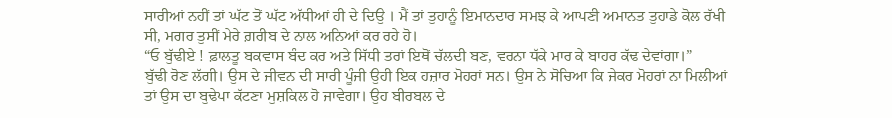ਸਾਰੀਆਂ ਨਹੀਂ ਤਾਂ ਘੱਟ ਤੋਂ ਘੱਟ ਅੱਧੀਆਂ ਹੀ ਦੇ ਦਿਉ । ਮੈਂ ਤਾਂ ਤੁਹਾਨੂੰ ਇਮਾਨਦਾਰ ਸਮਝ ਕੇ ਆਪਣੀ ਅਮਾਨਤ ਤੁਹਾਡੇ ਕੋਲ ਰੱਖੀ ਸੀ, ਮਗਰ ਤੁਸੀਂ ਮੇਰੇ ਗ਼ਰੀਬ ਦੇ ਨਾਲ ਅਨਿਆਂ ਕਰ ਰਹੇ ਹੋ।
“ਓ ਬੁੱਢੀਏ ! ਫ਼ਾਲਤੂ ਬਕਵਾਸ ਬੰਦ ਕਰ ਅਤੇ ਸਿੱਧੀ ਤਰਾਂ ਇਥੋਂ ਚੱਲਦੀ ਬਣ, ਵਰਨਾ ਧੱਕੇ ਮਾਰ ਕੇ ਬਾਹਰ ਕੱਢ ਦੇਵਾਂਗਾ।”
ਬੁੱਢੀ ਰੋਣ ਲੱਗੀ। ਉਸ ਦੇ ਜੀਵਨ ਦੀ ਸਾਰੀ ਪੂੰਜੀ ਉਹੀ ਇਕ ਹਜ਼ਾਰ ਮੋਹਰਾਂ ਸਨ। ਉਸ ਨੇ ਸੋਚਿਆ ਕਿ ਜੇਕਰ ਮੋਹਰਾਂ ਨਾ ਮਿਲੀਆਂ ਤਾਂ ਉਸ ਦਾ ਬੁਢੇਪਾ ਕੱਟਣਾ ਮੁਸ਼ਕਿਲ ਹੋ ਜਾਵੇਗਾ। ਉਹ ਬੀਰਬਲ ਦੇ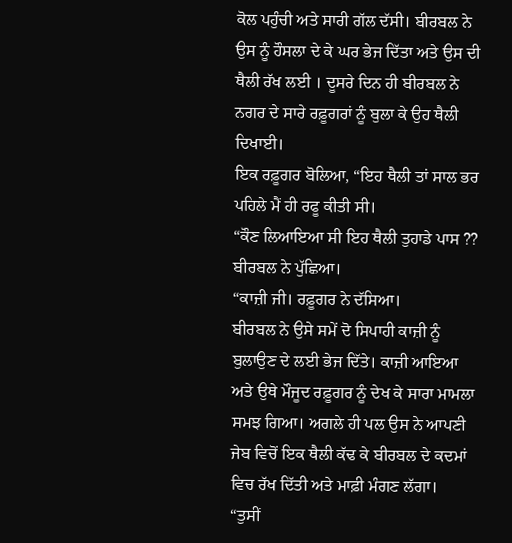ਕੋਲ ਪਹੁੰਚੀ ਅਤੇ ਸਾਰੀ ਗੱਲ ਦੱਸੀ। ਬੀਰਬਲ ਨੇ ਉਸ ਨੂੰ ਹੌਸਲਾ ਦੇ ਕੇ ਘਰ ਭੇਜ ਦਿੱਤਾ ਅਤੇ ਉਸ ਦੀ ਥੈਲੀ ਰੱਖ ਲਈ । ਦੂਸਰੇ ਦਿਨ ਹੀ ਬੀਰਬਲ ਨੇ ਨਗਰ ਦੇ ਸਾਰੇ ਰਫ਼ੂਗਰਾਂ ਨੂੰ ਬੁਲਾ ਕੇ ਉਹ ਥੈਲੀ ਦਿਖਾਈ।
ਇਕ ਰਫ਼ੂਗਰ ਬੋਲਿਆ, “ਇਹ ਥੈਲੀ ਤਾਂ ਸਾਲ ਭਰ ਪਹਿਲੇ ਮੈਂ ਹੀ ਰਫੂ ਕੀਤੀ ਸੀ।
“ਕੌਣ ਲਿਆਇਆ ਸੀ ਇਹ ਥੈਲੀ ਤੁਹਾਡੇ ਪਾਸ ?? ਬੀਰਬਲ ਨੇ ਪੁੱਛਿਆ।
“ਕਾਜ਼ੀ ਜੀ। ਰਫ਼ੂਗਰ ਨੇ ਦੱਸਿਆ।
ਬੀਰਬਲ ਨੇ ਉਸੇ ਸਮੇਂ ਦੋ ਸਿਪਾਹੀ ਕਾਜ਼ੀ ਨੂੰ ਬੁਲਾਉਣ ਦੇ ਲਈ ਭੇਜ ਦਿੱਤੇ। ਕਾਜ਼ੀ ਆਇਆ ਅਤੇ ਉਥੇ ਮੌਜੂਦ ਰਫ਼ੂਗਰ ਨੂੰ ਦੇਖ ਕੇ ਸਾਰਾ ਮਾਮਲਾ ਸਮਝ ਗਿਆ। ਅਗਲੇ ਹੀ ਪਲ ਉਸ ਨੇ ਆਪਣੀ ਜੇਬ ਵਿਚੋਂ ਇਕ ਥੈਲੀ ਕੱਢ ਕੇ ਬੀਰਬਲ ਦੇ ਕਦਮਾਂ ਵਿਚ ਰੱਖ ਦਿੱਤੀ ਅਤੇ ਮਾਫ਼ੀ ਮੰਗਣ ਲੱਗਾ।
“ਤੁਸੀਂ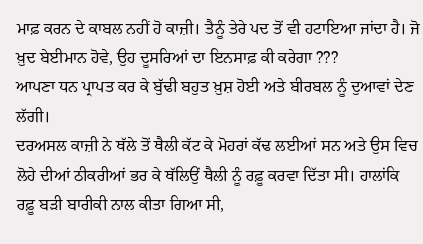ਮਾਫ਼ ਕਰਨ ਦੇ ਕਾਬਲ ਨਹੀਂ ਹੋ ਕਾਜ਼ੀ। ਤੈਨੂੰ ਤੇਰੇ ਪਦ ਤੋਂ ਵੀ ਹਟਾਇਆ ਜਾਂਦਾ ਹੈ। ਜੋ ਖ਼ੁਦ ਬੇਈਮਾਨ ਹੋਵੇ, ਉਹ ਦੂਸਰਿਆਂ ਦਾ ਇਨਸਾਫ਼ ਕੀ ਕਰੇਗਾ ???
ਆਪਣਾ ਧਨ ਪ੍ਰਾਪਤ ਕਰ ਕੇ ਬੁੱਢੀ ਬਹੁਤ ਖ਼ੁਸ਼ ਹੋਈ ਅਤੇ ਬੀਰਬਲ ਨੂੰ ਦੁਆਵਾਂ ਦੇਣ ਲੱਗੀ।
ਦਰਅਸਲ ਕਾਜ਼ੀ ਨੇ ਥੱਲੇ ਤੋਂ ਥੈਲੀ ਕੱਟ ਕੇ ਮੋਹਰਾਂ ਕੱਢ ਲਈਆਂ ਸਨ ਅਤੇ ਉਸ ਵਿਚ ਲੋਹੇ ਦੀਆਂ ਠੀਕਰੀਆਂ ਭਰ ਕੇ ਥੱਲਿਉਂ ਥੈਲੀ ਨੂੰ ਰਫ਼ੂ ਕਰਵਾ ਦਿੱਤਾ ਸੀ। ਹਾਲਾਂਕਿ ਰਫ਼ੂ ਬੜੀ ਬਾਰੀਕੀ ਨਾਲ ਕੀਤਾ ਗਿਆ ਸੀ,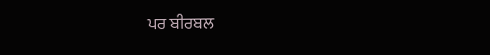ਪਰ ਬੀਰਬਲ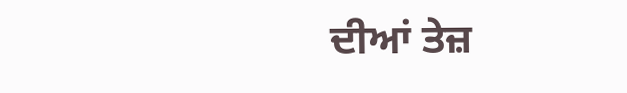ਦੀਆਂ ਤੇਜ਼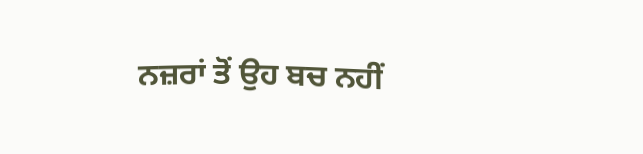ਨਜ਼ਰਾਂ ਤੋਂ ਉਹ ਬਚ ਨਹੀਂ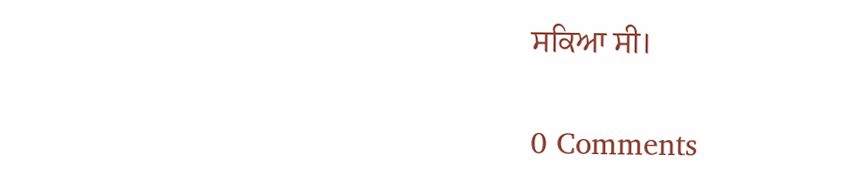ਸਕਿਆ ਸੀ।

0 Comments